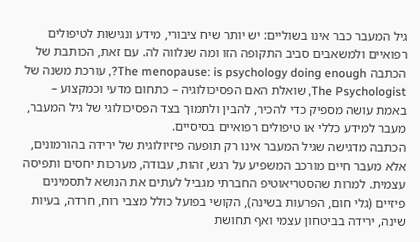גיל המעבר כבר אינו בשוליים: יש יותר שיח ציבורי, מידע ונגישות לטיפולים רפואיים ולמשאבים סביב התקופה הזו ומה שנלווה לה. עם זאת, הכותבת של הכתבה The menopause: is psychology doing enough?, עורכת משנה של The Psychologist, שואלת האם הפסיכולוגיה – כתחום מדעי וכמקצוע – באמת עושה מספיק כדי להכיר, להבין ולתמוך בצד הפסיכולוגי של גיל המעבר, מעבר למידע כללי או טיפולים רפואיים בסיסיים.
הכתבה מדגישה שגיל המעבר אינו רק תופעה פיזיולוגית של ירידה בהורמונים, אלא מעבר חיים מורכב המשפיע על רגש, זהות, עבודה, מערכות יחסים ותפיסה עצמית. למרות שהסטריאוטיפ החברתי מגביל לעתים את הנושא לתסמינים פיזיים (גלי חום, הפרעות בשינה), הקושי בפועל כולל מצבי רוח, חרדה, בעיות שינה, ירידה בביטחון עצמי ואף תחושת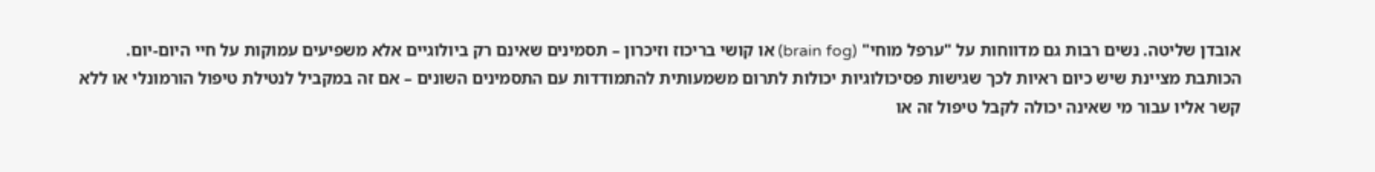אובדן שליטה. נשים רבות גם מדווחות על "ערפל מוחי" (brain fog) או קושי בריכוז וזיכרון – תסמינים שאינם רק ביולוגיים אלא משפיעים עמוקות על חיי היום-יום.
הכותבת מציינת שיש כיום ראיות לכך שגישות פסיכולוגיות יכולות לתרום משמעותית להתמודדות עם התסמינים השונים – אם זה במקביל לנטילת טיפול הורמונלי או ללא קשר אליו עבור מי שאינה יכולה לקבל טיפול זה או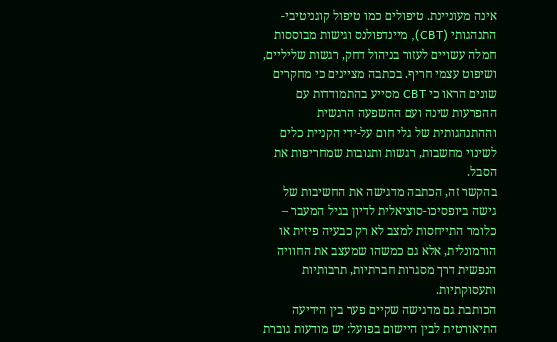אינה מעוניינת. טיפולים כמו טיפול קוגניטיבי-התנהגותי (CBT), מיינדפולנס וגישות מבוססות חמלה עשויים לעזור בניהול דחק, רגשות שליליים, ושיפוט עצמי חריף. בכתבה מציינים כי מחקרים שונים הראו כי CBT מסייע בהתמודדות עם ההפרעות שינה ועם ההשפעה הרגשית וההתנהגותית של גלי חום על-ידי הקניית כלים לשינוי מחשבות, רגשות ותגובות שמחריפות את הסבל.
בהקשר זה, הכתבה מדגישה את החשיבות של גישה ביופסיכו-סוציאלית לדיון בגיל המעבר – כלומר התייחסות למצב לא רק כבעיה פיזית או הורמונלית, אלא גם כמשהו שמעצב את החוויה הנפשית דרך מסגרות חברתיות, תרבותיות ותעסוקתיות.
הכותבת גם מדגישה שקיים פער בין הידיעה התיאורטית לבין היישום בפועל: יש מודעות גוברת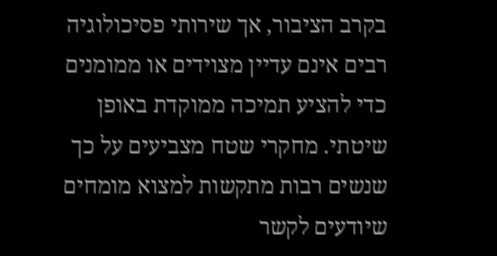בקרב הציבור, אך שירותי פסיכולוגיה רבים אינם עדיין מצוידים או ממומנים כדי להציע תמיכה ממוקדת באופן שיטתי. מחקרי שטח מצביעים על כך שנשים רבות מתקשות למצוא מומחים שיודעים לקשר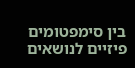בין סימפטומים פיזיים לנושאים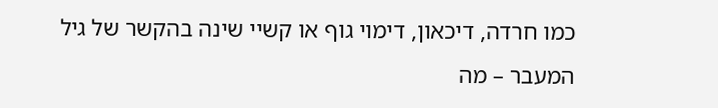כמו חרדה, דיכאון, דימוי גוף או קשיי שינה בהקשר של גיל המעבר – מה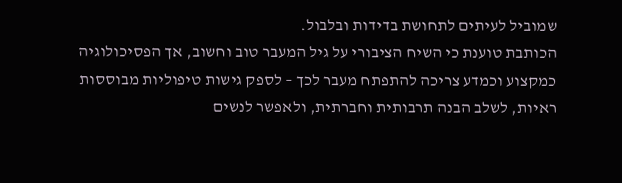שמוביל לעיתים לתחושת בדידות ובלבול.
הכותבת טוענת כי השיח הציבורי על גיל המעבר טוב וחשוב, אך הפסיכולוגיה כמקצוע וכמדע צריכה להתפתח מעבר לכך – לספק גישות טיפוליות מבוססות ראיות, לשלב הבנה תרבותית וחברתית, ולאפשר לנשים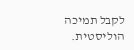לקבל תמיכה הוליסטית.